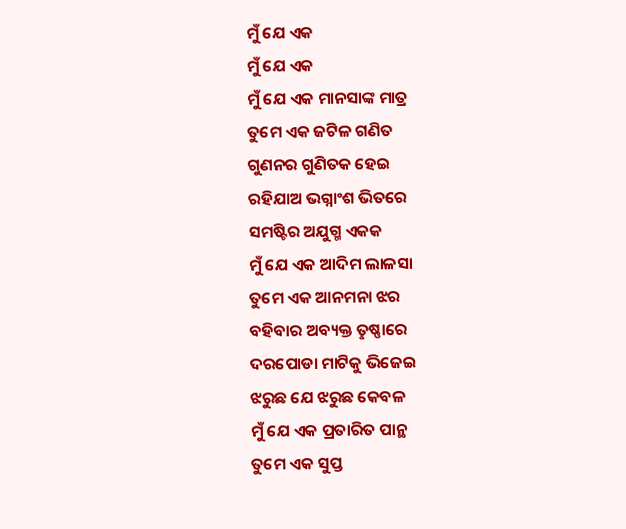ମୁଁ ଯେ ଏକ
ମୁଁ ଯେ ଏକ
ମୁଁ ଯେ ଏକ ମାନସାଙ୍କ ମାତ୍ର
ତୁମେ ଏକ ଜଟିଳ ଗଣିତ
ଗୁଣନର ଗୁଣିତକ ହେଇ
ରହିଯାଅ ଭଗ୍ନାଂଶ ଭିତରେ
ସମଷ୍ଟିର ଅଯୁଗ୍ମ ଏକକ
ମୁଁ ଯେ ଏକ ଆଦିମ ଲାଳସା
ତୁମେ ଏକ ଆନମନା ଝର
ବହିବାର ଅବ୍ୟକ୍ତ ତୢଷ୍ଣାରେ
ଦରପୋଡା ମାଟିକୁ ଭିଜେଇ
ଝରୁଛ ଯେ ଝରୁଛ କେବଳ
ମୁଁ ଯେ ଏକ ପ୍ରତାରିତ ପାନ୍ଥ
ତୁମେ ଏକ ସୁପ୍ତ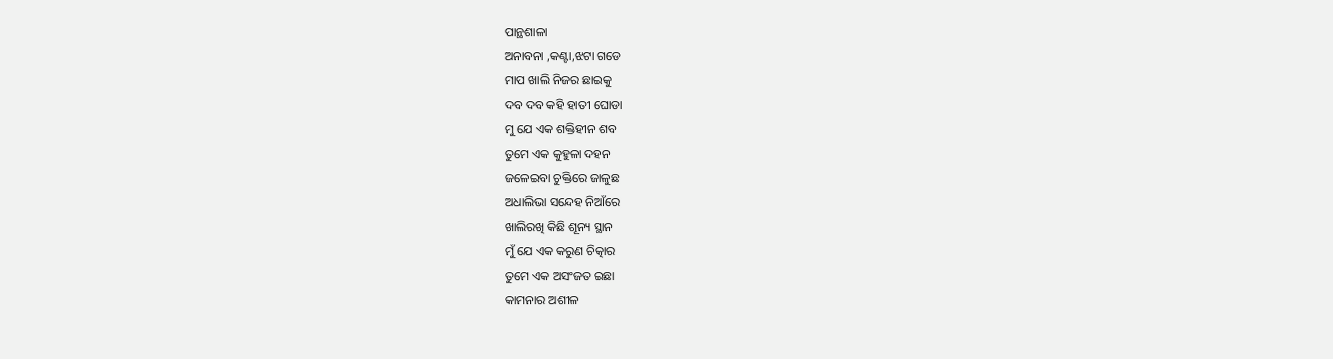ପାନ୍ଥଶାଳା
ଅନାବନା ,କଣ୍ଟା,ଝଟା ଗଡେ
ମାପ ଖାଲି ନିଜର ଛାଇକୁ
ଦବ ଦବ କହି ହାତୀ ଘୋଡା
ମୁ ଯେ ଏକ ଶକ୍ତିହୀନ ଶବ
ତୁମେ ଏକ କୁହୁଳା ଦହନ
ଜଳେଇବା ଚୁକ୍ତିରେ ଜାଳୁଛ
ଅଧାଲିଭା ସନ୍ଦେହ ନିଆଁରେ
ଖାଲିରଖି କିଛି ଶୂନ୍ୟ ସ୍ଥାନ
ମୁଁ ଯେ ଏକ କରୁଣ ଚିତ୍କାର
ତୁମେ ଏକ ଅସଂଜତ ଇଛା
କାମନାର ଅଶୀଳ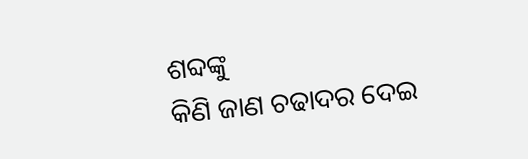ଶବ୍ଦଙ୍କୁ
କିଣି ଜାଣ ଚଢାଦର ଦେଇ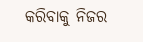କରିବାକୁ ନିଜର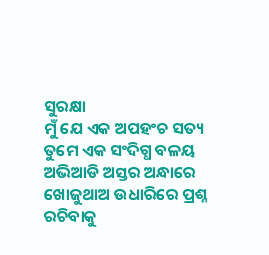ସୁରକ୍ଷା
ମୁଁ ଯେ ଏକ ଅପହଂଚ ସତ୍ୟ
ତୁମେ ଏକ ସଂଦିଗ୍ଧ ବଳୟ
ଅଭିଆଡି ଅସ୍ତର ଅନ୍ଧାରେ
ଖୋଜୁଥାଅ ଉଧାରିରେ ପ୍ରଶ୍ନ
ରଚିବାକୁ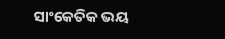ସାଂକେତିକ ଭୟ